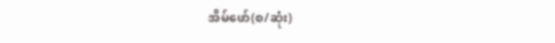အိမ်ဖော်(စ/ဆုံး)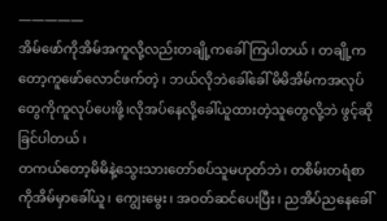—————
အိမ်ဖော်ကိုအိမ်အကူလို့လည်းတချို့ကခေါ်ကြပါတယ် ၊ တချို့ကတော့ကူဖော်လောင်ဖက်တဲ့ ၊ ဘယ်လိုဘဲခေါ်ခေါ် မိမိအိမ်ကအလုပ်တွေကိုကူလုပ်ပေးဖို့၊လိုအပ်နေလို့ခေါ်ယူထားတဲ့သူတွေလို့ဘဲ ဖွင့်ဆိုခြင်ပါတယ် ၊
တကယ်တော့မိမိနဲ့သွေးသားတော်စပ်သူမဟုတ်ဘဲ၊ တစိမ်းတရံစာကိုအိမ်မှာခေါ်ယူ၊ ကျွေးမွေး၊ အဝတ်ဆင်ပေးပြီး၊ ညအိပ်ညနေခေါ်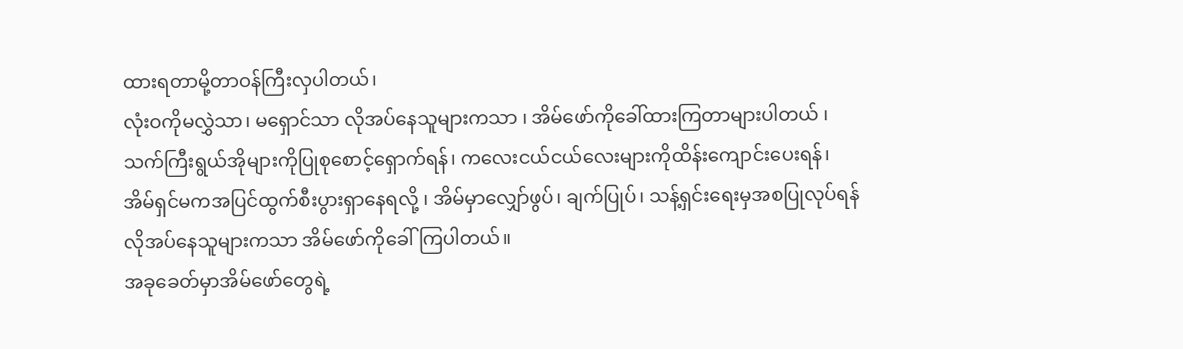ထားရတာမို့တာဝန်ကြီးလှပါတယ်၊
လုံးဝကိုမလွှဲသာ၊ မရှောင်သာ လိုအပ်နေသူများကသာ ၊ အိမ်ဖော်ကိုခေါ်ထားကြတာများပါတယ် ၊သက်ကြီးရွယ်အိုများကိုပြုစုစောင့်ရှောက်ရန်၊ ကလေးငယ်ငယ်လေးများကိုထိန်းကျောင်းပေးရန်၊ အိမ်ရှင်မကအပြင်ထွက်စီးပွားရှာနေရလို့ ၊ အိမ်မှာလျှော်ဖွပ်၊ ချက်ပြုပ်၊ သန့်ရှင်းရေးမှအစပြုလုပ်ရန်လိုအပ်နေသူများကသာ အိမ်ဖော်ကိုခေါ်ကြပါတယ်။
အခုခေတ်မှာအိမ်ဖော်တွေရဲ့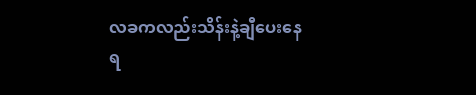လခကလည်းသိန်းနဲ့ချီပေးနေရ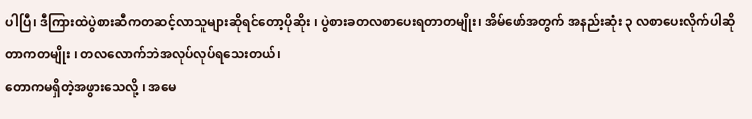ပါပြီ၊ ဒီကြားထဲပွဲစားဆီကတဆင့်လာသူများဆိုရင်တော့ပိုဆိုး ၊ ပွဲစားခတလစာပေးရတာတမျိုး၊ အိမ်ဖော်အတွက် အနည်းဆုံး ၃ လစာပေးလိုက်ပါဆိုတာကတမျိုး ၊ တလလောက်ဘဲအလုပ်လုပ်ရသေးတယ်၊
တောကမရှိတဲ့အဖွားသေလို့ ၊ အမေ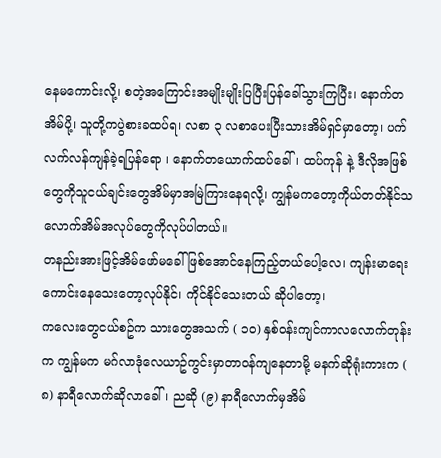နေမကောင်းလို့၊ စတဲ့အကြောင်းအမျိုးမျိုးပြပြီးပြန်ခေါ်သွားကြပြီး၊ နောက်တအိမ်ပို့၊ သူတို့ကပွဲစားခထပ်ရ၊ လစာ ၃ လစာပေးပြီးသားအိမ်ရှင်မှာတော့၊ ပက်လက်လန်ကျန်ခဲ့ရပြန်ရော ၊ နောက်တယောက်ထပ်ခေါ်၊ ထပ်ကုန် နဲ့ ဒီလိုအဖြစ်တွေကိုသူငယ်ချင်းတွေအိမ်မှာအမြဲကြားနေရလို့၊ ကျွန်မကတော့ကိုယ်တတ်နိုင်သလောက်အိမ်အလုပ်တွေကိုလုပ်ပါတယ်။
တနည်းအားဖြင့်အိမ်ဖော်မခေါ်ဖြစ်အောင်နေကြည့်တယ်ပေါ့လေ၊ ကျန်းမာရေးကောင်းနေသေးတော့လုပ်နိုင်၊ ကိုင်နိုင်သေးတယ် ဆိုပါတော့၊
ကလေးတွေငယ်စဥ်က သားတွေအသက် ( ၁၀) နှစ်ဝန်းကျင်ကာလလောက်တုန်းက ကျွန်မက မဂ်လာဒုံလေယာဥ်ကွင်းမှာတာဝန်ကျနေတာမို့ မနက်ဆိုရုံးကားက ( ၈) နာရီလောက်ဆိုလာခေါ်၊ ညဆို (၉) နာရီလောက်မှအိမ်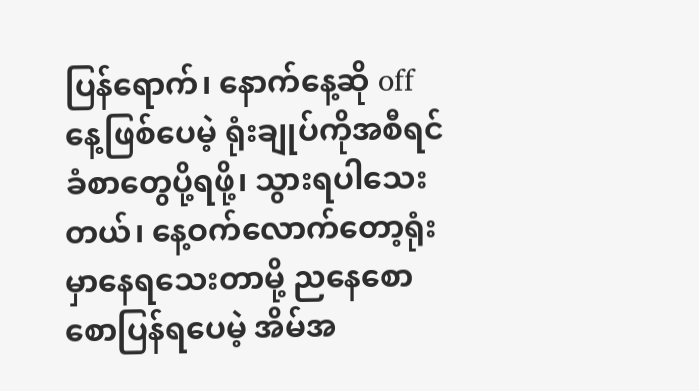ပြန်ရောက်၊ နောက်နေ့ဆို off နေ့ဖြစ်ပေမဲ့ ရုံးချုပ်ကိုအစီရင်ခံစာတွေပို့ရဖို့၊ သွားရပါသေးတယ်၊ နေ့ဝက်လောက်တော့ရုံးမှာနေရသေးတာမို့ ညနေစောစောပြန်ရပေမဲ့ အိမ်အ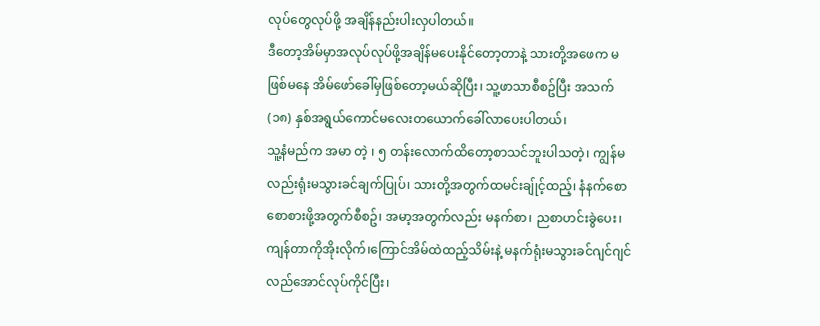လုပ်တွေလုပ်ဖို့ အချိန်နည်းပါးလှပါတယ်။
ဒီတော့အိမ်မှာအလုပ်လုပ်ဖို့အချိန်မပေးနိုင်တော့တာနဲ့ သားတို့အဖေက မဖြစ်မနေ အိမ်ဖော်ခေါ်မှဖြစ်တော့မယ်ဆိုပြီး၊ သူ့ဖာသာစီစဥ်ပြီး အသက် (၁၈) နှစ်အရွယ်ကောင်မလေးတယောက်ခေါ်လာပေးပါတယ်၊
သူ့နံမည်က အမာ တဲ့ ၊ ၅ တန်းလောက်ထိတော့စာသင်ဘူးပါသတဲ့၊ ကျွန်မလည်းရုံးမသွားခင်ချက်ပြုပ်၊ သားတို့အတွက်ထမင်းချ်ုင့်ထည့်၊ နံနက်စောစောစားဖို့အတွက်စီစဥ်၊ အမာ့အတွက်လည်း မနက်စာ၊ ညစာဟင်းခွဲပေး၊ ကျန်တာကိုအိုးလိုက်၊ကြောင်အိမ်ထဲထည့်သိမ်းနဲ့ မနက်ရုံးမသွားခင်ဂျင်ဂျင်လည်အောင်လုပ်ကိုင်ပြီး၊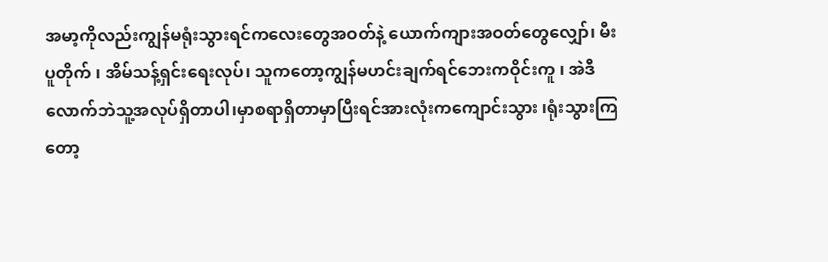အမာ့ကိုလည်းကျွန်မရုံးသွားရင်ကလေးတွေအဝတ်နဲ့ ယောက်ကျားအဝတ်တွေလျှော်၊ မီးပူတိုက် ၊ အိမ်သန့်ရှင်းရေးလုပ်၊ သူကတော့ကျွန်မဟင်းချက်ရင်ဘေးကဝိုင်းကူ ၊ အဲဒီလောက်ဘဲသူ့အလုပ်ရှိတာပါ၊မှာစရာရှိတာမှာပြီးရင်အားလုံးကကျောင်းသွား ၊ရုံးသွားကြတော့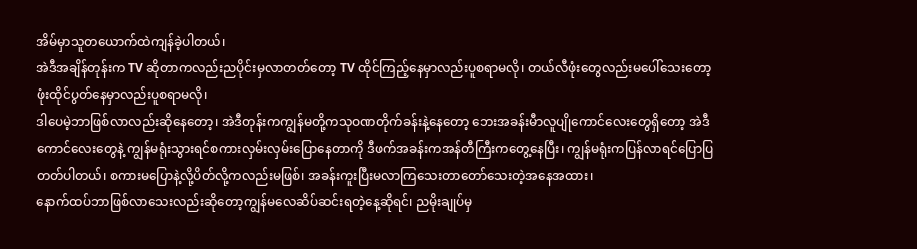အိမ်မှာသူတယောက်ထဲကျန်ခဲ့ပါတယ်၊
အဲဒီအချိန်တုန်းက TV ဆိုတာကလည်းညပိုင်းမှလာတတ်တော့ TV ထိုင်ကြည့်နေမှာလည်းပူစရာမလို၊ တယ်လီဖုံးတွေလည်းမပေါ်သေးတော့ ဖုံးထိုင်ပွတ်နေမှာလည်းပူစရာမလို၊
ဒါပေမဲ့ဘာဖြစ်လာလည်းဆိုနေတော့၊ အဲဒီတုန်းကကျွန်မတို့ကသုဝဏတိုက်ခန်းနဲ့နေတော့ ဘေးအခန်းမီာလူပျိုကောင်လေးတွေရှိတော့ အဲဒီကောင်လေးတွေနဲ့ ကျွန်မရုံးသွားရင်စကားလှမ်းလှမ်းပြောနေတာကို ဒီဖက်အခန်းကအန်တီကြီးကတွေ့နေပြီး၊ ကျွန်မရုံးကပြန်လာရင်ပြောပြတတ်ပါတယ်၊ စကားမပြောနဲ့လို့ပိတ်လို့ကလည်းမဖြစ်၊ အခန်းကူးပြီးမလာကြသေးတာတော်သေးတဲ့အနေအထား၊
နောက်ထပ်ဘာဖြစ်လာသေးလည်းဆိုတော့ကျွန်မလေဆိပ်ဆင်းရတဲ့နေ့ဆိုရင်၊ ညမိုးချုပ်မှ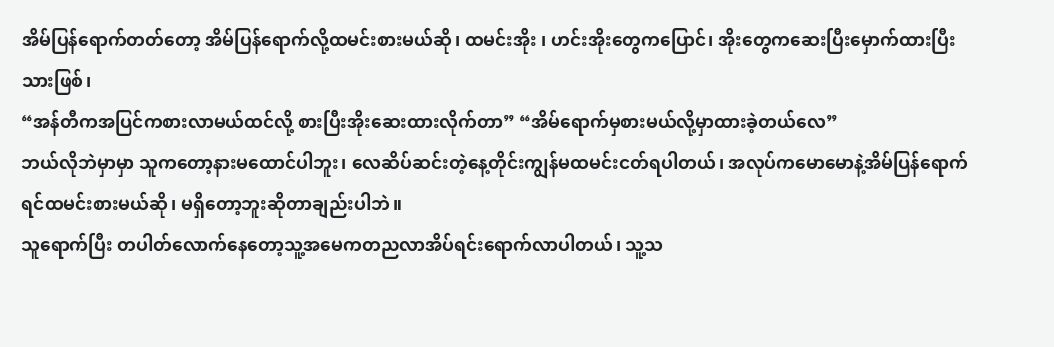အိမ်ပြန်ရောက်တတ်တော့ အိမ်ပြန်ရောက်လို့ထမင်းစားမယ်ဆို၊ ထမင်းအိုး ၊ ဟင်းအိုးတွေကပြောင်၊ အိုးတွေကဆေးပြီးမှောက်ထားပြီးသားဖြစ်၊
“အန်တီကအပြင်ကစားလာမယ်ထင်လို့ စားပြီးအိုးဆေးထားလိုက်တာ” “အိမ်ရောက်မှစားမယ်လို့မှာထားခဲ့တယ်လေ”
ဘယ်လိုဘဲမှာမှာ သူကတော့နားမထောင်ပါဘူး၊ လေဆိပ်ဆင်းတဲ့နေ့တိုင်းကျွန်မထမင်းငတ်ရပါတယ်၊ အလုပ်ကမောမောနဲ့အိမ်ပြန်ရောက်ရင်ထမင်းစားမယ်ဆို၊ မရှိတော့ဘူးဆိုတာချည်းပါဘဲ။
သူရောက်ပြီး တပါတ်လောက်နေတော့သူ့အမေကတညလာအိပ်ရင်းရောက်လာပါတယ်၊ သူ့သ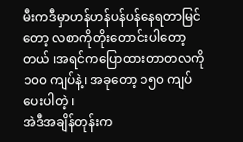မီးကဒီမှာဟန်ဟန်ပန်ပန်နေရတာမြင်တော့ လစာကိုတိုးတောင်းပါတော့တယ် ၊အရင်ကပြောထားတာတလကို ၁၀၀ ကျပ်နဲ့၊ အခုတော့ ၁၅၀ ကျပ်ပေးပါတဲ့ ၊
အဲဒီအချိန်တုန်းက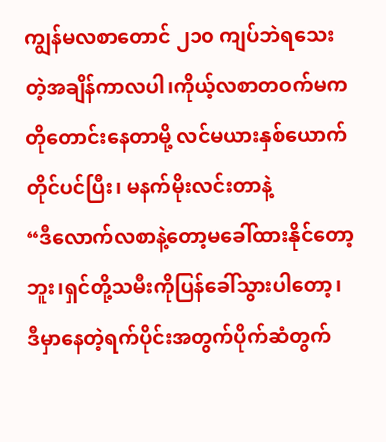ကျွန်မလစာတောင် ၂၁၀ ကျပ်ဘဲရသေးတဲ့အချိန်ကာလပါ၊ကိုယ့်လစာတဝက်မကတိုတောင်းနေတာမို့ လင်မယားနှစ်ယောက်တိုင်ပင်ပြီး၊ မနက်မိုးလင်းတာနဲ့
“ဒီလောက်လစာနဲ့တော့မခေါ်ထားနိုင်တော့ဘူး၊ရှင်တို့သမီးကိုပြန်ခေါ်သွားပါတော့၊ ဒီမှာနေတဲ့ရက်ပိုင်းအတွက်ပိုက်ဆံတွက်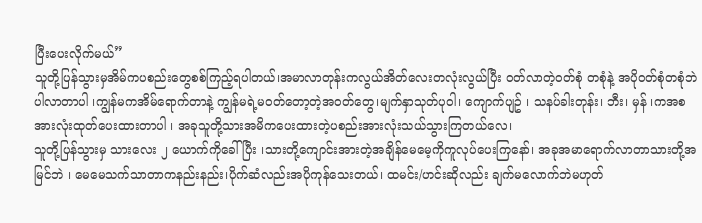ပြီးပေးလိုက်မယ်”
သူတို့ပြန်သွားမှအိမ်ကပစည်းတွေစစ်ကြည့်ရပါတယ်၊အမာလာတုန်းကလွယ်အိတ်လေးတလုံးလွယ်ပြီး ဝတ်လာတဲ့ဝတ်စုံ တစုံနဲ့ အပိုဝတ်စုံတစုံဘဲပါလာတာပါ ၊ကျွန်မကအိမ်ရောက်တာနဲ့ ကျွန်မရဲ့မဝတ်တော့တဲ့အဝတ်တွေ၊မျက်နှာသုတ်ပုဝါ၊ ကျောက်ပျဥ် ၊ သနပ်ခါးတုန်း၊ ဘီး၊ မှန် ၊ကအစအားလုံးထုတ်ပေးထားတာပါ ၊ အခုသူတို့သားအမိကပေးထားတဲ့ပစည်းအားလုံးသယ်သွားကြတယ်လေ၊
သူတို့ပြန်သွားမှ သားလေး ၂ ယောက်ကိုခေါ်ပြီး ၊သားတို့ကျောင်းအားတဲ့အချိန်မေမေ့ကိုကူလုပ်ပေးကြနော်၊ အခုအမာရောက်လာတာသားတို့အမြင်ဘဲ ၊ မေမေသက်သာတာကနည်းနည်း၊ပိုက်ဆံလည်းအပိုကုန်သေးတယ်၊ ထမင်း/ဟင်းဆိုလည်း ချက်မလောက်ဘဲမဟုတ်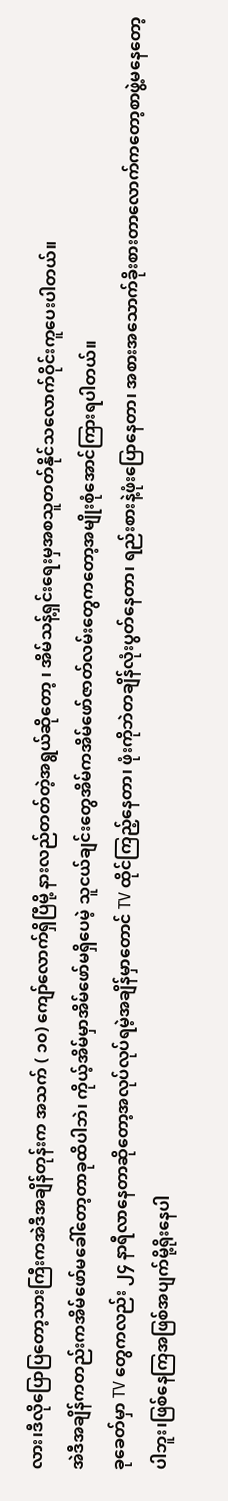လား၊ဒီလိုပြောပြတော့သားကြီးကအဲဒီအချိန်တုန်းက အသက် ( ၁၀) ကျော်လောက်ရှိပြီမို့ နားလည်တတ်တဲ့အရွယ်ဆိုတော့ ၊ အိမ်သန့်ရှင်းရေးမှအစသူတတ်နိုင်သလောက်ဝိုင်းကူပေးပါတယ်။
အဲဒီအချိန်ကတည်းကအိမ်ဖော်မခေါ်တော့တာခုထိပါဘဲ၊ ကိုယ့်အိမ်မှာအိမ်ဖော်မရှိပေမဲ့ သူငယ်ချင်းတွေအိမ်ကအိမ်ဖော်ဇာတ်လမ်းတွေကတော့အမျိုးစုံအောင်ကြားရပါတယ်။
ခုခေတ်မှာ TV တွေကလည်း ၂၄ နာရီလာနေတာဆိုတော့အလုပ်လုပ်ရမဲ့အချိန်မှာတောင် TV ထိုင်ကြည့်နေတာ၊ ဖုံးကိုဘဲတချိန်လုံးပွတ်နေတာ၊ ရည်းစားနဲ့ဖုံးပြောနေတာ၊ အစားအသောက်ခိုးစားတာလောက်ကတော့စာဖွဲ့မနေတော့ပါဘူး၊ဖြစ်နေကြအဖြစ်အပျက်မို့ရိုးနေပါ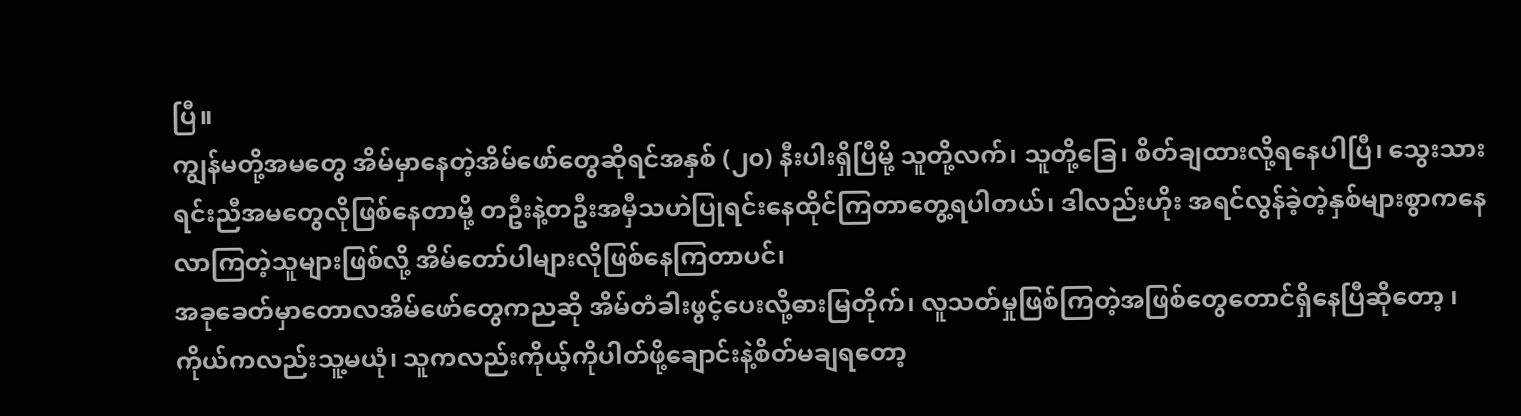ပြီ။
ကျွန်မတို့အမတွေ အိမ်မှာနေတဲ့အိမ်ဖော်တွေဆိုရင်အနှစ် (၂၀) နီးပါးရှိပြီမို့ သူတို့လက်၊ သူတို့ခြေ၊ စိတ်ချထားလို့ရနေပါပြီ၊ သွေးသားရင်းညီအမတွေလိုဖြစ်နေတာမို့ တဦးနဲ့တဦးအမှီသဟဲပြုရင်းနေထိုင်ကြတာတွေ့ရပါတယ်၊ ဒါလည်းဟိုး အရင်လွန်ခဲ့တဲ့နှစ်များစွာကနေလာကြတဲ့သူများဖြစ်လို့ အိမ်တော်ပါများလိုဖြစ်နေကြတာပင်၊
အခုခေတ်မှာတောလအိမ်ဖော်တွေကညဆို အိမ်တံခါးဖွင့်ပေးလို့ဓားမြတိုက်၊ လူသတ်မှုဖြစ်ကြတဲ့အဖြစ်တွေတောင်ရှိနေပြီဆိုတော့ ၊ကိုယ်ကလည်းသူ့မယုံ၊ သူကလည်းကိုယ့်ကိုပါတ်ဖို့ချောင်းနဲ့စိတ်မချရတော့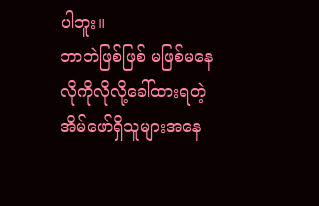ပါဘူး။
ဘာဘဲဖြစ်ဖြစ် မဖြစ်မနေလိုကိုလိုလို့ခေါ်ထားရတဲ့အိမ်ဖော်ရှိသူများအနေ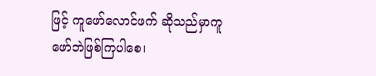ဖြင့် ကူဖော်လောင်ဖက် ဆိုသည်မှာကူဖော်ဘဲဖြစ်ကြပါစေ၊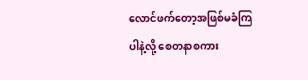လောင်ဖက်တော့အဖြစ်မခံကြပါနဲ့လို့ စေတနာစကား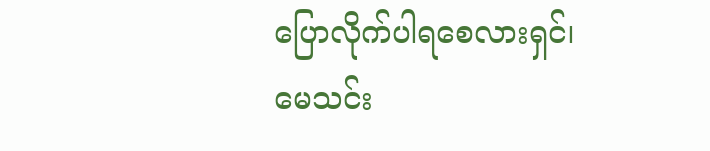ပြောလိုက်ပါရစေလားရှင်၊
မေသင်း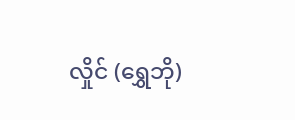လှိုင် (ရွှေဘို)